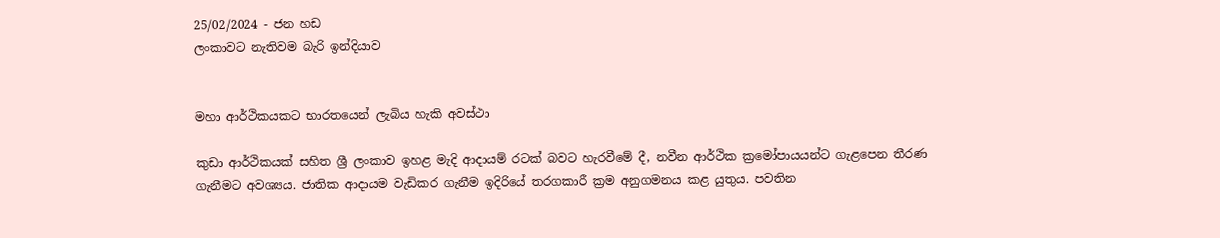25/02/2024 - ජන හඩ
ලංකාවට නැතිවම බැරි ඉන්දියාව


මහා ආර්ථිකයකට භාරතයෙන් ලැබිය හැකි අවස්ථා

කුඩා ආර්ථිකයක් සහිත ශ්‍රී ලංකාව ඉහළ මැදි ආදායම් රටක් බවට හැරවීමේ දී, නවීන ආර්ථික ක්‍රමෝපායයන්ට ගැළපෙන තීරණ ගැනීමට අවශ්‍යය. ජාතික ආදායම වැඩිකර ගැනීම ඉදිරියේ තරගකාරී ක්‍රම අනුගමනය කළ යුතුය. පවතින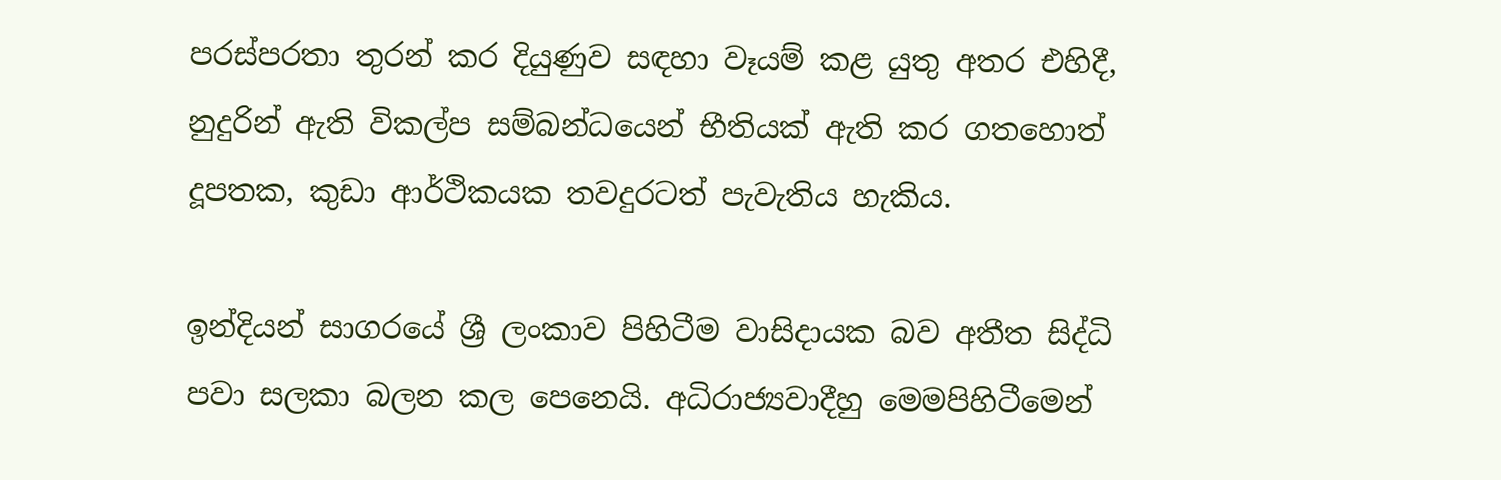පරස්පරතා තුරන් කර දියුණුව සඳහා වෑයම් කළ යුතු අතර එහිදී, නුදුරින් ඇති විකල්ප සම්බන්ධයෙන් භීතියක් ඇති කර ගතහොත් දූපතක, කුඩා ආර්ථිකයක තවදුරටත් පැවැතිය හැකිය.

ඉන්දියන් සාගරයේ ශ්‍රී ලංකාව පිහිටීම වාසිදායක බව අතීත සිද්ධි පවා සලකා බලන කල පෙනෙයි. අධිරාජ්‍යවාදීහු මෙමපිහිටීමෙන්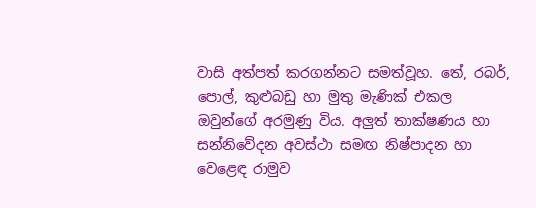වාසි අත්පත් කරගන්නට සමත්වූහ. තේ, රබර්, පොල්, කුළුබඩු හා මුතු මැණික් එකල ඔවුන්ගේ අරමුණු විය. අලුත් තාක්ෂණය හා සන්නිවේදන අවස්ථා සමඟ නිෂ්පාදන හා වෙළෙඳ රාමුව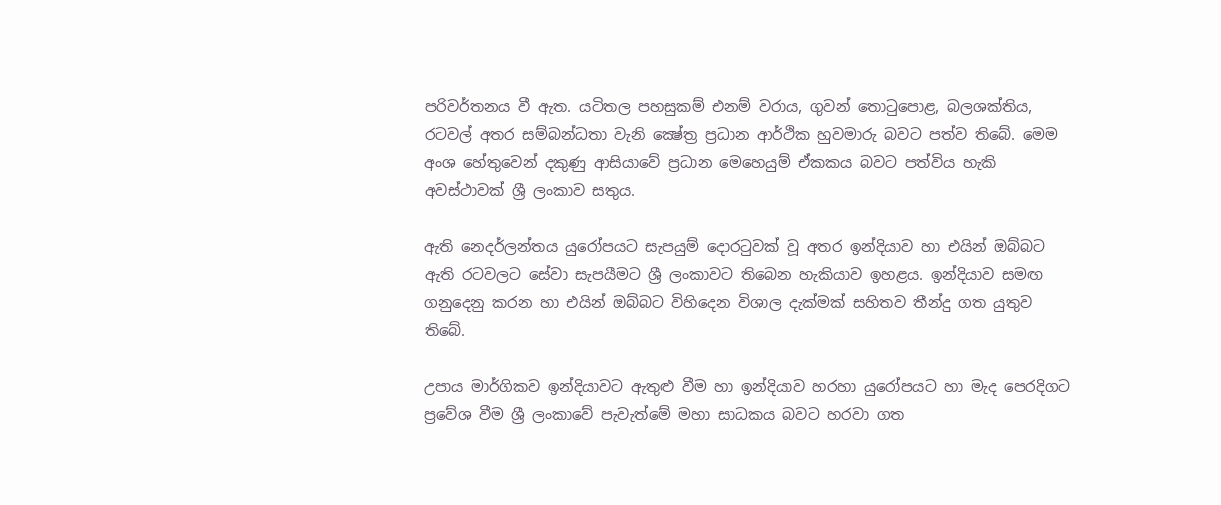පරිවර්තනය වී ඇත. යටිතල පහසුකම් එනම් වරාය, ගුවන් තොටුපොළ, බලශක්තිය, රටවල් අතර සම්බන්ධතා වැනි ක්‍ෂේත්‍ර ප්‍රධාන ආර්ථික හුවමාරු බවට පත්ව තිබේ. මෙම අංශ හේතුවෙන් දකුණු ආසියාවේ ප්‍රධාන මෙහෙයුම් ඒකකය බවට පත්විය හැකි අවස්ථාවක් ශ්‍රී ලංකාව සතුය.

ඇති නෙදර්ලන්තය යුරෝපයට සැපයුම් දොරටුවක් වූ අතර ඉන්දියාව හා එයින් ඔබ්බට ඇති රටවලට සේවා සැපයීමට ශ්‍රී ලංකාවට තිබෙන හැකියාව ඉහළය. ඉන්දියාව සමඟ ගනුදෙනු කරන හා එයින් ඔබ්බට විහිදෙන විශාල දැක්මක් සහිතව තීන්දු ගත යුතුව තිබේ.

උපාය මාර්ගිකව ඉන්දියාවට ඇතුළු වීම හා ඉන්දියාව හරහා යුරෝපයට හා මැද පෙරදිගට ප්‍රවේශ වීම ශ්‍රී ලංකාවේ පැවැත්මේ මහා සාධකය බවට හරවා ගත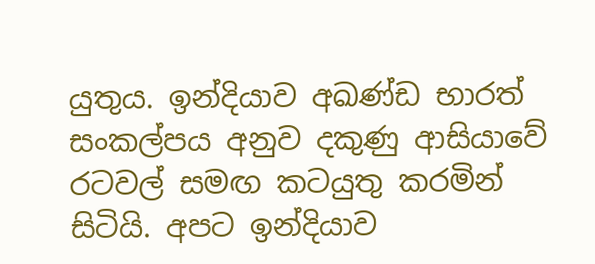යුතුය. ඉන්දියාව අඛණ්ඩ භාරත් සංකල්පය අනුව දකුණු ආසියාවේ රටවල් සමඟ කටයුතු කරමින් සිටියි. අපට ඉන්දියාව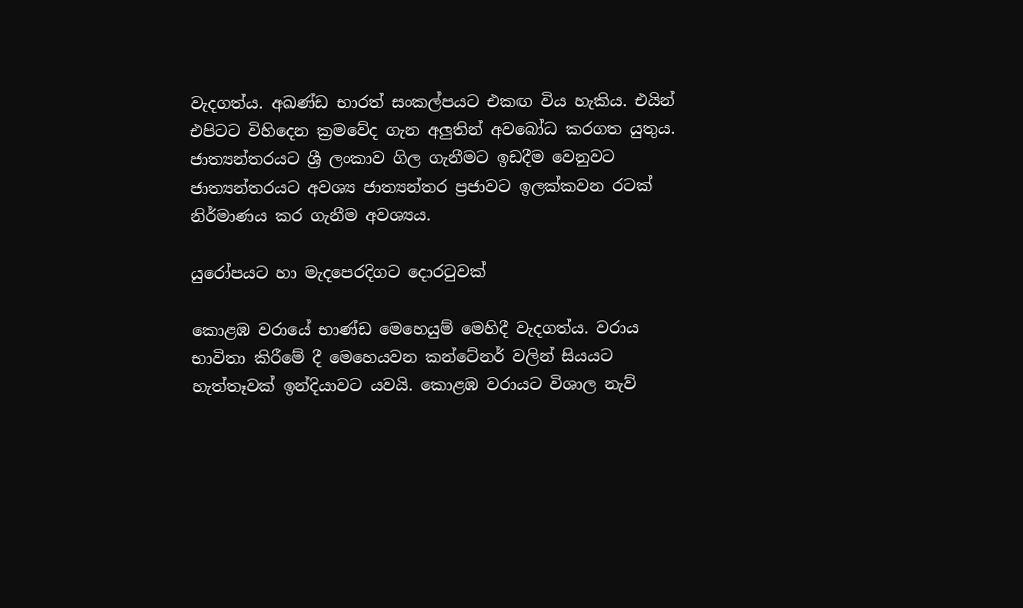වැදගත්ය. අඛණ්ඩ භාරත් සංකල්පයට එකඟ විය හැකිය. එයින් එපිටට විහිදෙන ක්‍රමවේද ගැන අලුතින් අවබෝධ කරගත යුතුය. ජාත්‍යන්තරයට ශ්‍රී ලංකාව ගිල ගැනීමට ඉඩදීම වෙනුවට ජාත්‍යන්තරයට අවශ්‍ය ජාත්‍යන්තර ප්‍රජාවට ඉලක්කවන රටක් නිර්මාණය කර ගැනීම අවශ්‍යය.

යුරෝපයට හා මැදපෙරදිගට දොරටුවක්

කොළඹ වරායේ භාණ්ඩ මෙහෙයුම් මෙහිදී වැදගත්ය. වරාය භාවිතා කිරීමේ දී මෙහෙයවන කන්ටේනර් වලින් සියයට හැත්තෑවක් ඉන්දියාවට යවයි. කොළඹ වරායට විශාල නැව්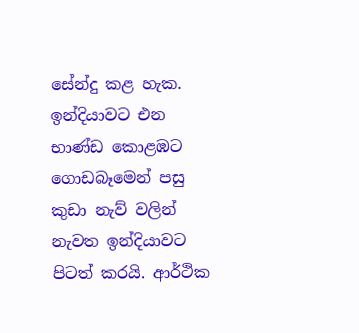සේන්දු කළ හැක. ඉන්දියාවට එන භාණ්ඩ කොළඹට ගොඩබෑමෙන් පසු කුඩා නැව් වලින් නැවත ඉන්දියාවට පිටත් කරයි. ආර්ථික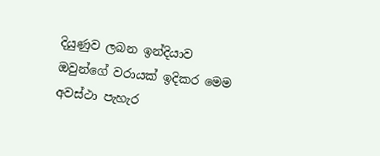දියුණුව ලබන ඉන්දියාව ඔවුන්ගේ වරායක් ඉදිකර මෙම අවස්ථා පැහැර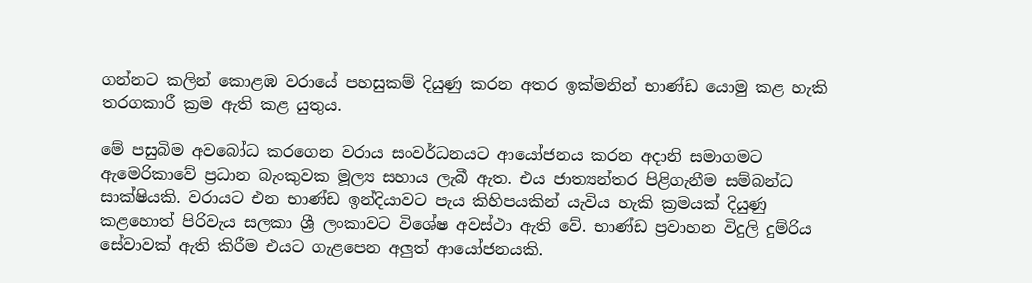ගන්නට කලින් කොළඹ වරායේ පහසුකම් දියුණු කරන අතර ඉක්මනින් භාණ්ඩ යොමු කළ හැකි තරගකාරී ක්‍රම ඇති කළ යුතුය.

මේ පසුබිම අවබෝධ කරගෙන වරාය සංවර්ධනයට ආයෝජනය කරන අදානි සමාගමට ඇමෙරිකාවේ ප්‍රධාන බැංකුවක මූල්‍ය සහාය ලැබී ඇත. එය ජාත්‍යන්තර පිළිගැනීම සම්බන්ධ සාක්ෂියකි. වරායට එන භාණ්ඩ ඉන්දියාවට පැය කිහිපයකින් යැවිය හැකි ක්‍රමයක් දියුණු කළහොත් පිරිවැය සලකා ශ්‍රී ලංකාවට විශේෂ අවස්ථා ඇති වේ. භාණ්ඩ ප්‍රවාහන විදුලි දුම්රිය සේවාවක් ඇති කිරීම එයට ගැළපෙන අලුත් ආයෝජනයකි.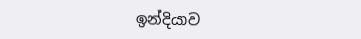ඉන්දියාව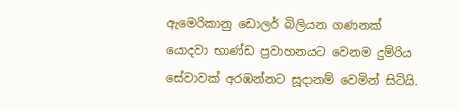ඇමෙරිකානු ඩොලර් බිලියන ගණනක් යොදවා භාණ්ඩ ප්‍රවාහනයට වෙනම දුම්රිය සේවාවක් අරඹන්නට සූදානම් වෙමින් සිටියි.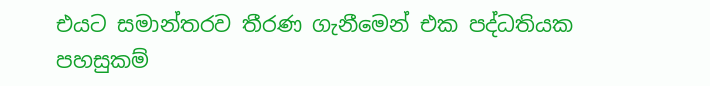එයට සමාන්තරව තීරණ ගැනීමෙන් එක පද්ධතියක පහසුකම්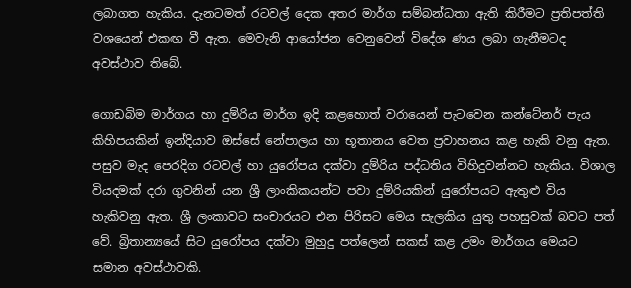ලබාගත හැකිය. දැනටමත් රටවල් දෙක අතර මාර්ග සම්බන්ධතා ඇති කිරීමට ප්‍රතිපත්ති වශයෙන් එකඟ වී ඇත. මෙවැනි ආයෝජන වෙනුවෙන් විදේශ ණය ලබා ගැනීමටද අවස්ථාව තිබේ.

ගොඩබිම මාර්ගය හා දුම්රිය මාර්ග ඉදි කළහොත් වරායෙන් පැටවෙන කන්ටේනර් පැය කිහිපයකින් ඉන්දියාව ඔස්සේ නේපාලය හා භූතානය වෙත ප්‍රවාහනය කළ හැකි වනු ඇත. පසුව මැද පෙරදිග රටවල් හා යුරෝපය දක්වා දුම්රිය පද්ධතිය විහිදුවන්නට හැකිය. විශාල වියදමක් දරා ගුවනින් යන ශ්‍රී ලාංකිකයන්ට පවා දුම්රියකින් යුරෝපයට ඇතුළු විය හැකිවනු ඇත. ශ්‍රී ලංකාවට සංචාරයට එන පිරිසට මෙය සැලකිය යුතු පහසුවක් බවට පත් වේ. බ්‍රිතාන්‍යයේ සිට යුරෝපය දක්වා මුහුදු පත්ලෙන් සකස් කළ උමං මාර්ගය මෙයට සමාන අවස්ථාවකි.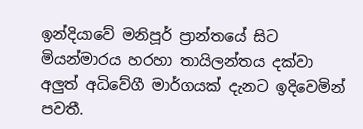ඉන්දියාවේ මනිපූර් ප්‍රාන්තයේ සිට මියන්මාරය හරහා තායිලන්තය දක්වා අලුත් අධිවේගී මාර්ගයක් දැනට ඉදිවෙමින් පවතී.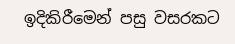ඉදිකිරීමෙන් පසු වසරකට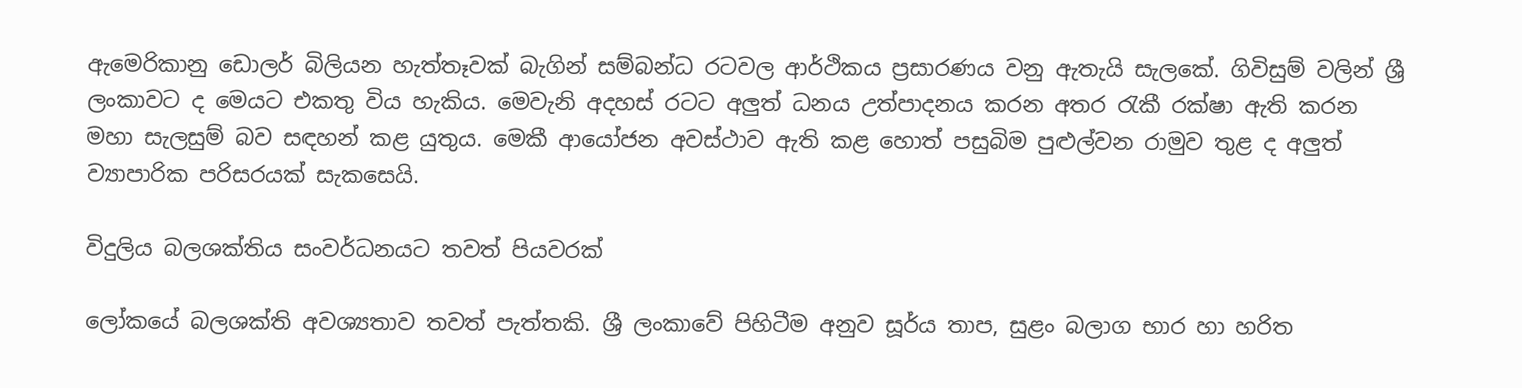ඇමෙරිකානු ඩොලර් බිලියන හැත්තෑවක් බැගින් සම්බන්ධ රටවල ආර්ථිකය ප්‍රසාරණය වනු ඇතැයි සැලකේ. ගිවිසුම් වලින් ශ්‍රී ලංකාවට ද මෙයට එකතු විය හැකිය. මෙවැනි අදහස් රටට අලුත් ධනය උත්පාදනය කරන අතර රැකී රක්ෂා ඇති කරන මහා සැලසුම් බව සඳහන් කළ යුතුය. මෙකී ආයෝජන අවස්ථාව ඇති කළ හොත් පසුබිම පුළුල්වන රාමුව තුළ ද අලුත් ව්‍යාපාරික පරිසරයක් සැකසෙයි.

විදුලිය බලශක්තිය සංවර්ධනයට තවත් පියවරක්

ලෝකයේ බලශක්ති අවශ්‍යතාව තවත් පැත්තකි. ශ්‍රී ලංකාවේ පිහිටීම අනුව සූර්ය තාප, සුළං බලාග භාර හා හරිත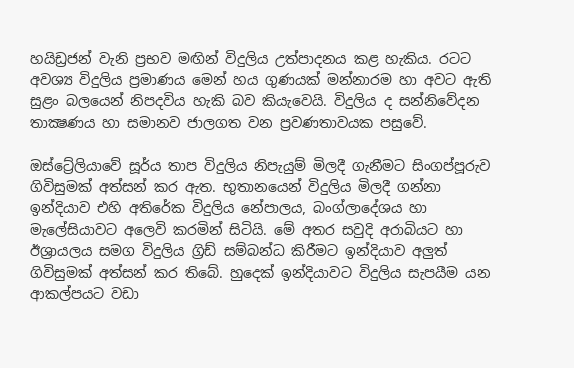හයිඩ්‍රජන් වැනි ප්‍රභව මඟින් විදුලිය උත්පාදනය කළ හැකිය. රටට අවශ්‍ය විදුලිය ප්‍රමාණය මෙන් හය ගුණයක් මන්නාරම හා අවට ඇති සුළං බලයෙන් නිපදවිය හැකි බව කියැවෙයි. විදුලිය ද සන්නිවේදන තාක්‍ෂණය හා සමානව ජාලගත වන ප්‍රවණතාවයක පසුවේ.

ඔස්ට්‍රේලියාවේ සූර්ය තාප විදුලිය නිපැයුම් මිලදී ගැනීමට සිංගප්පූරුව ගිවිසුමක් අත්සන් කර ඇත. භුතානයෙන් විදුලිය මිලදී ගන්නා ඉන්දියාව එහි අතිරේක විදුලිය නේපාලය, බංග්ලාදේශය හා මැලේසියාවට අලෙවි කරමින් සිටියි. මේ අතර සවුදි අරාබියට හා ඊශ්‍රායලය සමග විදුලිය ග්‍රිඩ් සම්බන්ධ කිරීමට ඉන්දියාව අලුත් ගිවිසුමක් අත්සන් කර තිබේ. හුදෙක් ඉන්දියාවට විදුලිය සැපයීම යන ආකල්පයට වඩා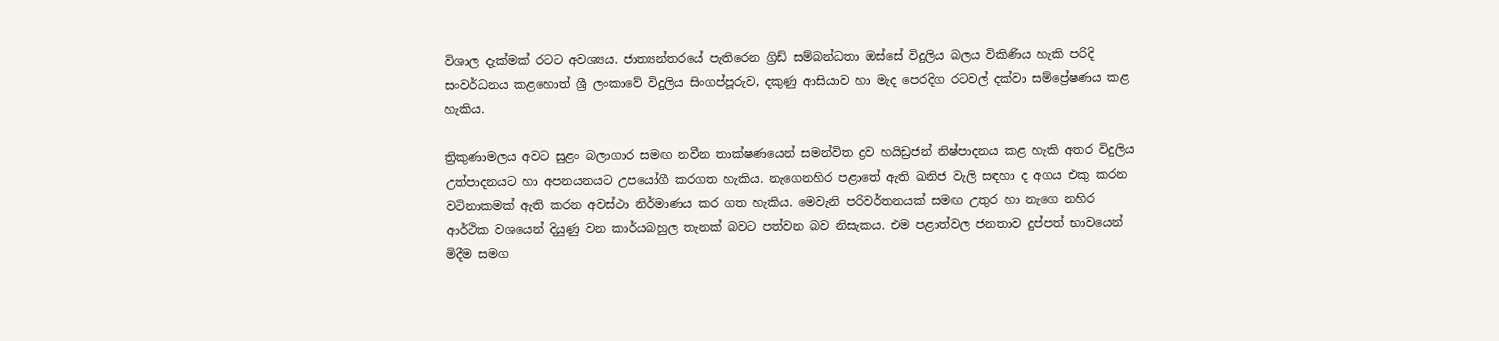විශාල දැක්මක් රටට අවශ්‍යය. ජාත්‍යන්තරයේ පැතිරෙන ග්‍රිඩ් සම්බන්ධතා ඔස්සේ විදුලිය බලය විකිණිය හැකි පරිදි සංවර්ධනය කළහොත් ශ්‍රී ලංකාවේ විදුලිය සිංගප්පූරුව, දකුණු ආසියාව හා මැද පෙරදිග රටවල් දක්වා සම්ප්‍රේෂණය කළ හැකිය.

ත්‍රිකුණාමලය අවට සුළං බලාගාර සමඟ නවීන තාක්ෂණයෙන් සමන්විත ද්‍රව හයිඩ්‍රජන් නිෂ්පාදනය කළ හැකි අතර විදුලිය උත්පාදනයට හා අපනයනයට උපයෝගී කරගත හැකිය. නැගෙනහිර පළාතේ ඇති ඛනිජ වැලි සඳහා ද අගය එකු කරන වටිනාකමක් ඇති කරන අවස්ථා නිර්මාණය කර ගත හැකිය. මෙවැනි පරිවර්තනයක් සමඟ උතුර හා නැගෙ නහිර ආර්ථික වශයෙන් දියුණු වන කාර්යබහුල තැනක් බවට පත්වන බව නිසැකය. එම පළාත්වල ජනතාව දුප්පත් භාවයෙන් මිදීම සමග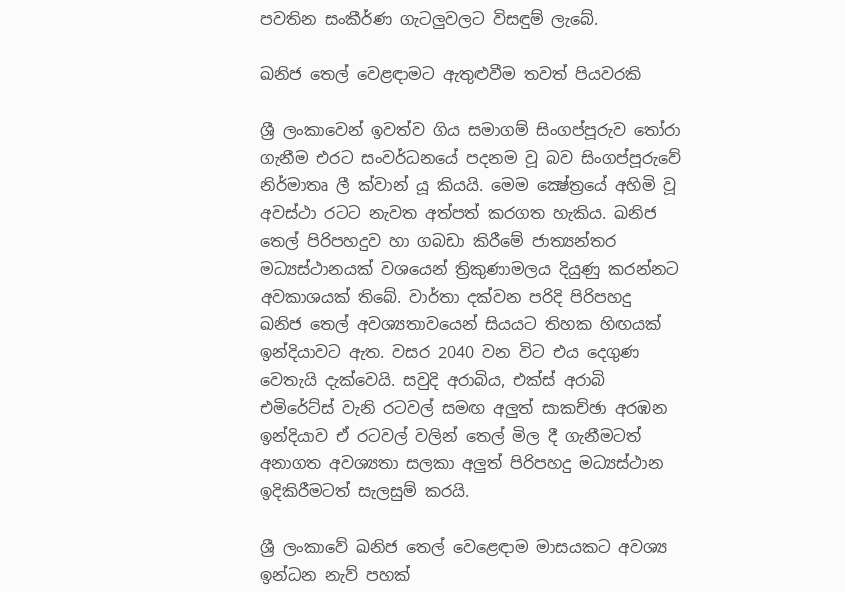පවතින සංකීර්ණ ගැටලුවලට විසඳුම් ලැබේ.

ඛනිජ තෙල් වෙළඳාමට ඇතුළුවීම තවත් පියවරකි

ශ්‍රී ලංකාවෙන් ඉවත්ව ගිය සමාගම් සිංගප්පූරුව තෝරා ගැනීම එරට සංවර්ධනයේ පදනම වූ බව සිංගප්පූරුවේ නිර්මාතෘ ලී ක්වාන් යූ කියයි. මෙම ක්‍ෂේත්‍රයේ අහිමි වූ අවස්ථා රටට නැවත අත්පත් කරගත හැකිය. ඛනිජ තෙල් පිරිපහදුව හා ගබඩා කිරීමේ ජාත්‍යන්තර මධ්‍යස්ථානයක් වශයෙන් ත්‍රිකුණාමලය දියුණු කරන්නට අවකාශයක් තිබේ. වාර්තා දක්වන පරිදි පිරිපහදු ඛනිජ තෙල් අවශ්‍යතාවයෙන් සියයට තිහක හිඟයක් ඉන්දියාවට ඇත. වසර 2040 වන විට එය දෙගුණ වෙතැයි දැක්වෙයි. සවුදි අරාබිය, එක්ස් අරාබි එමිරේට්ස් වැනි රටවල් සමඟ අලුත් සාකච්ඡා අරඹන ඉන්දියාව ඒ රටවල් වලින් තෙල් මිල දී ගැනීමටත් අනාගත අවශ්‍යතා සලකා අලුත් පිරිපහදු මධ්‍යස්ථාන ඉදිකිරීමටත් සැලසුම් කරයි.

ශ්‍රී ලංකාවේ ඛනිජ තෙල් වෙළෙඳාම මාසයකට අවශ්‍ය ඉන්ධන නැව් පහක්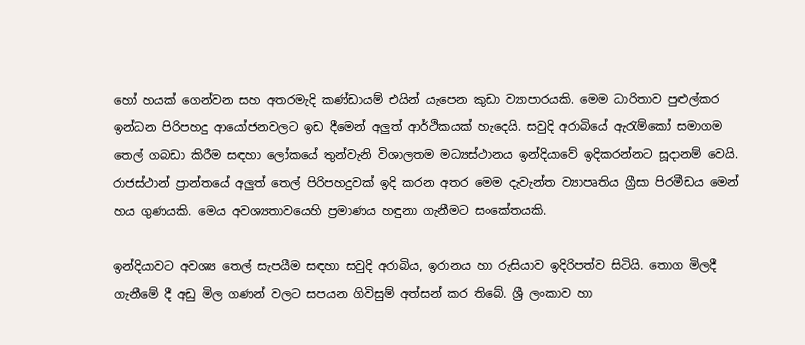හෝ හයක් ගෙන්වන සහ අතරමැදි කණ්ඩායම් එයින් යැපෙන කුඩා ව්‍යාපාරයකි. මෙම ධාරිතාව පුළුල්කර ඉන්ධන පිරිපහදු ආයෝජනවලට ඉඩ දීමෙන් අලුත් ආර්ථිකයක් හැදෙයි. සවුදි අරාබියේ ඇරැම්කෝ සමාගම තෙල් ගබඩා කිරීම සඳහා ලෝකයේ තුන්වැනි විශාලතම මධ්‍යස්ථානය ඉන්දියාවේ ඉදිකරන්නට සූදානම් වෙයි. රාජස්ථාන් ප්‍රාන්තයේ අලුත් තෙල් පිරිපහදුවක් ඉදි කරන අතර මෙම දැවැන්ත ව්‍යාපෘතිය ග්‍රීසා පිරමීඩය මෙන් හය ගුණයකි. මෙය අවශ්‍යතාවයෙහි ප්‍රමාණය හඳුනා ගැනීමට සංකේතයකි.

ඉන්දියාවට අවශ්‍ය තෙල් සැපයීම සඳහා සවුදි අරාබිය, ඉරානය හා රුසියාව ඉදිරිපත්ව සිටියි. තොග මිලදී ගැනීමේ දී අඩු මිල ගණන් වලට සපයන ගිවිසුම් අත්සන් කර තිබේ. ශ්‍රී ලංකාව හා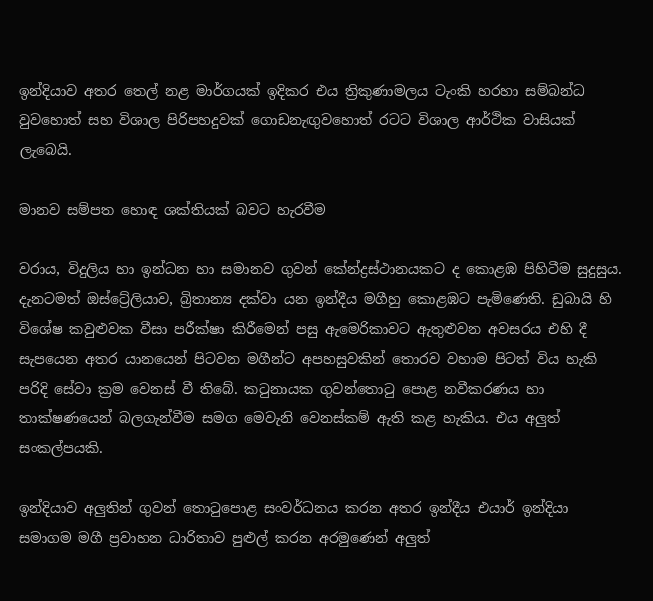ඉන්දියාව අතර තෙල් නළ මාර්ගයක් ඉදිකර එය ත්‍රිකුණාමලය ටැංකි හරහා සම්බන්ධ වුවහොත් සහ විශාල පිරිපහදුවක් ගොඩනැඟුවහොත් රටට විශාල ආර්ථික වාසියක් ලැබෙයි.

මානව සම්පත හොඳ ශක්තියක් බවට හැරවීම

වරාය, විදුලිය හා ඉන්ධන හා සමානව ගුවන් කේන්ද්‍රස්ථානයකට ද කොළඹ පිහිටීම සුදුසුය. දැනටමත් ඔස්ට්‍රේලියාව, බ්‍රිතාන්‍ය දක්වා යන ඉන්දීය මගීහු කොළඹට පැමිණෙති. ඩුබායි හි විශේෂ කවුළුවක වීසා පරීක්ෂා කිරීමෙන් පසු ඇමෙරිකාවට ඇතුළුවන අවසරය එහි දී සැපයෙන අතර යානයෙන් පිටවන මගීන්ට අපහසුවකින් තොරව වහාම පිටත් විය හැකි පරිදි සේවා ක්‍රම වෙනස් වී තිබේ. කටුනායක ගුවන්තොටු පොළ නවීකරණය හා තාක්ෂණයෙන් බලගැන්වීම සමග මෙවැනි වෙනස්කම් ඇති කළ හැකිය. එය අලුත් සංකල්පයකි.

ඉන්දියාව අලුතින් ගුවන් තොටුපොළ සංවර්ධනය කරන අතර ඉන්දීය එයාර් ඉන්දියා සමාගම මගී ප්‍රවාහන ධාරිතාව පුළුල් කරන අරමුණෙන් අලුත්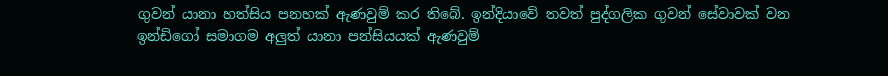ගුවන් යානා හත්සිය පනහක් ඇණවුම් කර තිබේ. ඉන්දියාවේ තවත් පුද්ගලික ගුවන් සේවාවක් වන ඉන්ඩිගෝ සමාගම අලුත් යානා පන්සියයක් ඇණවුම්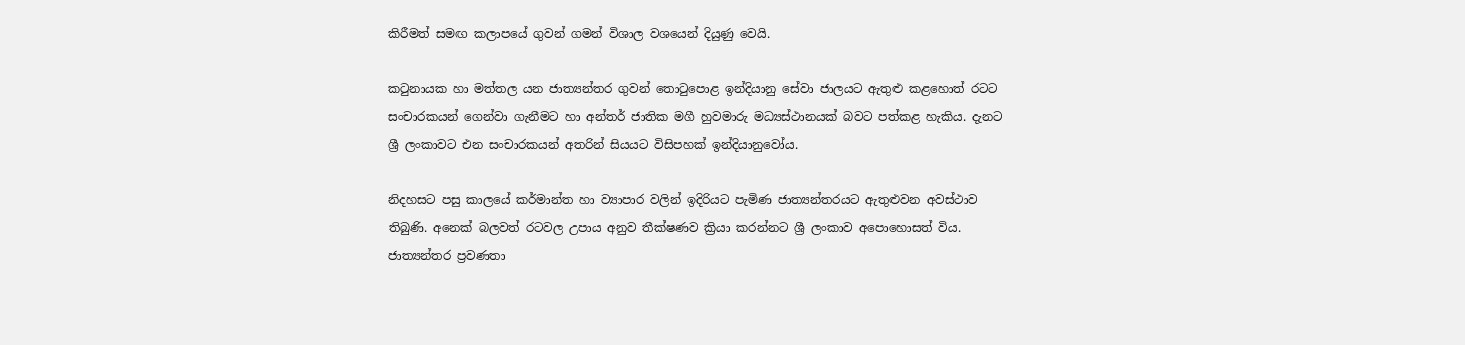කිරීමත් සමඟ කලාපයේ ගුවන් ගමන් විශාල වශයෙන් දියුණු වෙයි.

කටුනායක හා මත්තල යන ජාත්‍යන්තර ගුවන් තොටුපොළ ඉන්දියානු සේවා ජාලයට ඇතුළු කළහොත් රටට සංචාරකයන් ගෙන්වා ගැනීමට හා අන්තර් ජාතික මගී හුවමාරු මධ්‍යස්ථානයක් බවට පත්කළ හැකිය. දැනට ශ්‍රී ලංකාවට එන සංචාරකයන් අතරින් සියයට විසිපහක් ඉන්දියානුවෝය.

නිදහසට පසු කාලයේ කර්මාන්ත හා ව්‍යාපාර වලින් ඉදිරියට පැමිණ ජාත්‍යන්තරයට ඇතුළුවන අවස්ථාව තිබුණි. අනෙක් බලවත් රටවල උපාය අනුව තීක්ෂණව ක්‍රියා කරන්නට ශ්‍රී ලංකාව අපොහොසත් විය. ජාත්‍යන්තර ප්‍රවණතා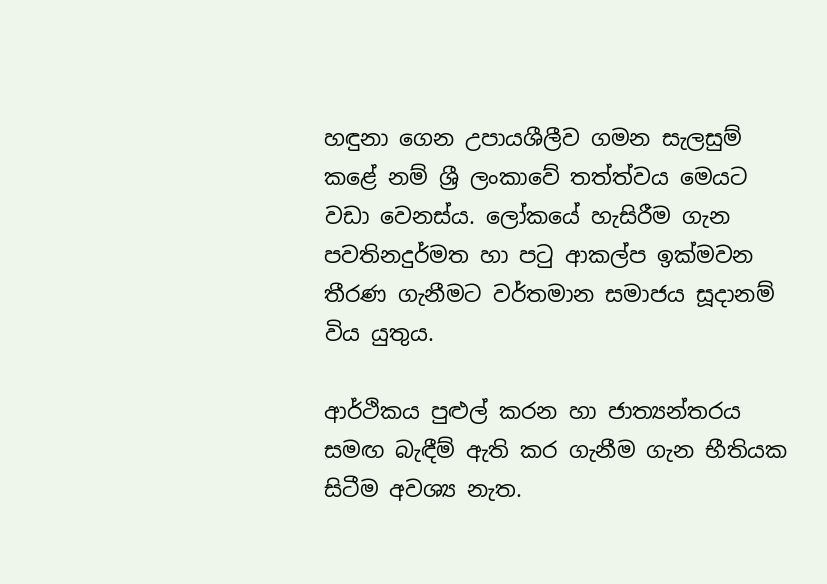හඳුනා ගෙන උපායශීලීව ගමන සැලසුම් කළේ නම් ශ්‍රී ලංකාවේ තත්ත්වය මෙයට වඩා වෙනස්ය. ලෝකයේ හැසිරීම ගැන පවතිනදුර්මත හා පටු ආකල්ප ඉක්මවන තීරණ ගැනීමට වර්තමාන සමාජය සූදානම් විය යුතුය.

ආර්ථිකය පුළුල් කරන හා ජාත්‍යන්තරය සමඟ බැඳීම් ඇති කර ගැනීම ගැන භීතියක සිටීම අවශ්‍ය නැත.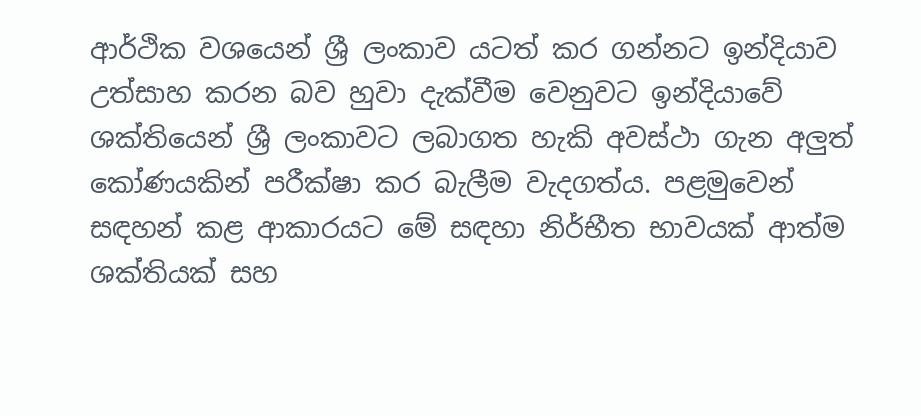ආර්ථික වශයෙන් ශ්‍රී ලංකාව යටත් කර ගන්නට ඉන්දියාව උත්සාහ කරන බව හුවා දැක්වීම වෙනුවට ඉන්දියාවේ ශක්තියෙන් ශ්‍රී ලංකාවට ලබාගත හැකි අවස්ථා ගැන අලුත් කෝණයකින් පරීක්ෂා කර බැලීම වැදගත්ය. පළමුවෙන් සඳහන් කළ ආකාරයට මේ සඳහා නිර්භීත භාවයක් ආත්ම ශක්තියක් සහ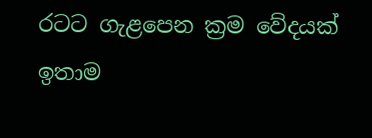රටට ගැළපෙන ක්‍රම වේදයක් ඉතාම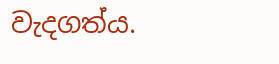වැදගත්ය.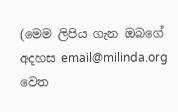(මෙම ලිපිය ගැන ඔබගේ අදහස email@milinda.org වෙත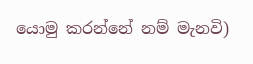යොමු කරන්නේ නම් මැනවි)